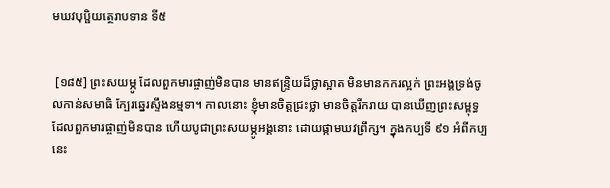មឃវបុប្ផិយត្ថេរាបទាន ទី៥


 [១៨៥] ព្រះសយម្ភូ ដែលពួកមារផ្ចាញ់មិនបាន មានឥន្រ្ទិយដ៏ថ្លាស្អាត មិនមានកករល្អក់ ព្រះអង្គទ្រង់ចូលកាន់សមាធិ ក្បែរឆ្នេរស្ទឹងនម្មទា។ កាលនោះ ខ្ញុំមានចិត្តជ្រះថ្លា មានចិត្តរីករាយ បានឃើញព្រះសម្ពុទ្ធ ដែលពួកមារផ្ចាញ់មិនបាន ហើយបូជាព្រះសយម្ភូអង្គនោះ ដោយផ្កាមឃវព្រឹក្ស។ ក្នុងកប្បទី ៩១ អំពីកប្បនេះ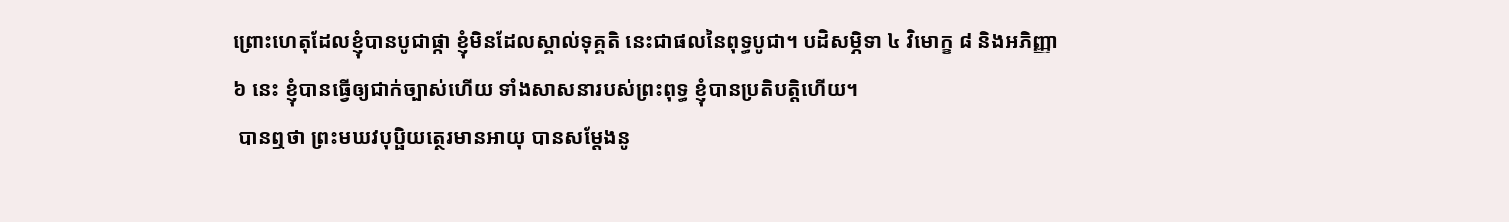ព្រោះហេតុដែលខ្ញុំបានបូជាផ្កា ខ្ញុំមិនដែលស្គាល់ទុគ្គតិ នេះជាផលនៃពុទ្ធបូជា។ បដិសម្ភិទា ៤ វិមោក្ខ ៨ និងអភិញ្ញា ៦ នេះ ខ្ញុំបានធ្វើឲ្យជាក់ច្បាស់ហើយ ទាំងសាសនារបស់ព្រះពុទ្ធ ខ្ញុំបានប្រតិបត្តិហើយ។
 បានឮថា ព្រះមឃវបុប្ផិយត្ថេរមានអាយុ បានសម្តែងនូ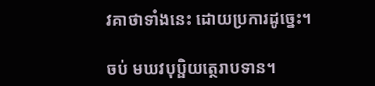វគាថាទាំងនេះ ដោយប្រការដូច្នេះ។

ចប់ មឃវបុប្ផិយត្ថេរាបទាន។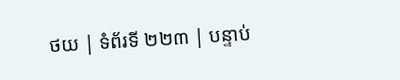ថយ | ទំព័រទី ២២៣ | បន្ទាប់